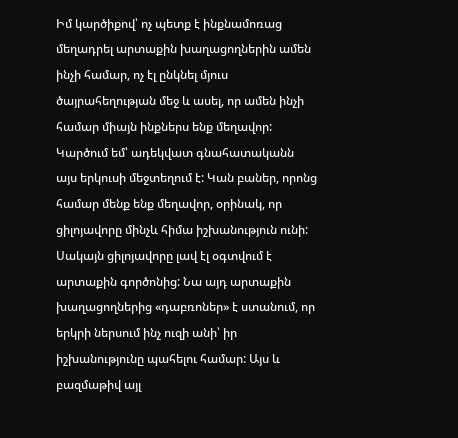Իմ կարծիքով՝ ոչ պետք է ինքնամոռաց մեղադրել արտաքին խաղացողներին ամեն ինչի համար, ոչ էլ ընկնել մյուս ծայրահեղության մեջ և ասել, որ ամեն ինչի համար միայն ինքներս ենք մեղավոր: Կարծում եմ՝ ադեկվատ գնահատականն այս երկուսի մեջտեղում է: Կան բաներ, որոնց համար մենք ենք մեղավոր, օրինակ, որ ցիլոյավորը մինչև հիմա իշխանություն ունի: Սակայն ցիլոյավորը լավ էլ օգտվում է արտաքին գործոնից: Նա այդ արտաքին խաղացողներից «դաբռոներ» է ստանում, որ երկրի ներսում ինչ ուզի անի՝ իր իշխանությունը պահելու համար: Այս և բազմաթիվ այլ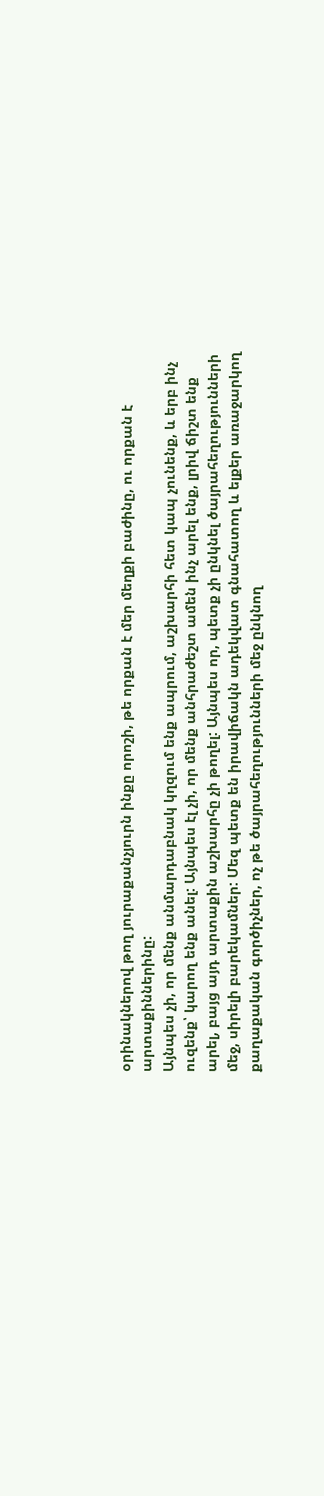օրինակներով թող յուրաքանչյուրն ինքը որոշի, թե որքան է մեր մեղքի բաժինը, ու որքան է արտաքիններինը:
Այնպես չի, որ մենք անմարդաբնակ կղզում ենք ապրում, աշխարհի հետ կապ չունենք, և երբ ինչ ուզենք՝ կարող ենք անել: Այնպես էլ չի, որ մենք անհրաժեշտ ամեն ինչ արել ենք, լրիվ ճիշտ ենք արել, բայց այդ արտաքին աշխարհը չի թողել: Այնպես որ, պետք չի ընկնել ծայրահեղությունների մեջ, սիրելի բարեկամներ: Մեզ պետք են իրավիճակն ադեկվատ գնահատող և ելքեր առաջարկող քաղաքական գործիչներ, ոչ թե ծայրահեղությունների մեջ ընկնող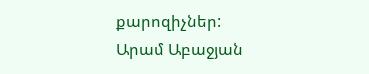քարոզիչներ:
Արամ Աբաջյան